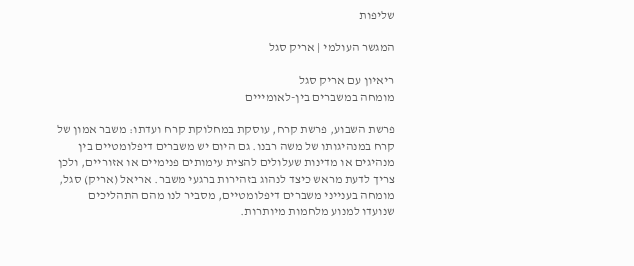שליפות

המגשר העולמי | אריק סגל

ריאיון עם אריק סגל
מומחה במשברים בין-לאומייים

פרשת השבוע, פרשת קרח, עוסקת במחלוקת קרח ועדתו: משבר אמון של קרח במנהיגותו של משה רבנו. גם היום יש משברים דיפלומטיים בין מנהיגים או מדינות שעלולים להצית עימותים פנימיים או אזוריים, ולכן צריך לדעת מראש כיצד לנהוג בזהירות ברגעי משבר. אריאל (אריק) סגל, מומחה בענייני משברים דיפלומטיים, מסביר לנו מהם התהליכים שנועדו למנוע מלחמות מיותרות.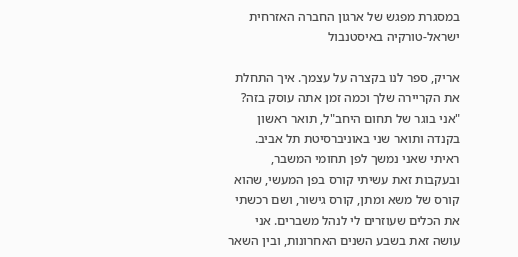במסגרת מפגש של ארגון החברה האזרחית ישראל-טורקיה באיסטנבול

אריק, ספר לנו בקצרה על עצמך. איך התחלת את הקריירה שלך וכמה זמן אתה עוסק בזה?
"אני בוגר של תחום היחב"ל, תואר ראשון בקנדה ותואר שני באוניברסיטת תל אביב. ראיתי שאני נמשך לפן תחומי המשבר, ובעקבות זאת עשיתי קורס בפן המעשי, שהוא קורס של משא ומתן, קורס גישור, ושם רכשתי את הכלים שעוזרים לי לנהל משברים. אני עושה זאת בשבע השנים האחרונות, ובין השאר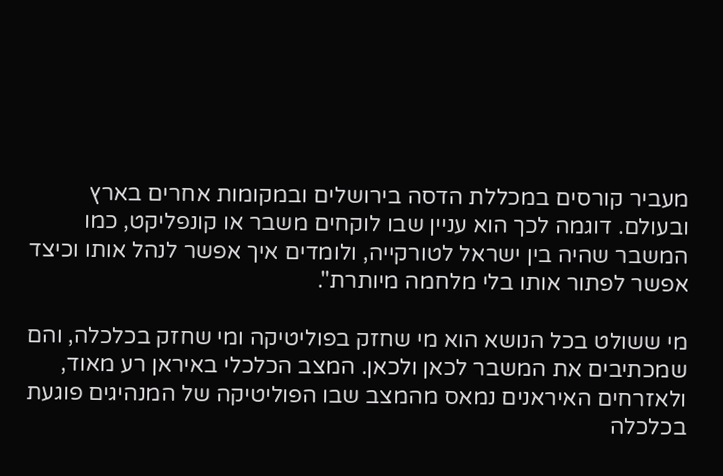מעביר קורסים במכללת הדסה בירושלים ובמקומות אחרים בארץ ובעולם. דוגמה לכך הוא עניין שבו לוקחים משבר או קונפליקט, כמו המשבר שהיה בין ישראל לטורקייה, ולומדים איך אפשר לנהל אותו וכיצד אפשר לפתור אותו בלי מלחמה מיותרת".

מי ששולט בכל הנושא הוא מי שחזק בפוליטיקה ומי שחזק בכלכלה, והם שמכתיבים את המשבר לכאן ולכאן. המצב הכלכלי באיראן רע מאוד, ולאזרחים האיראנים נמאס מהמצב שבו הפוליטיקה של המנהיגים פוגעת בכלכלה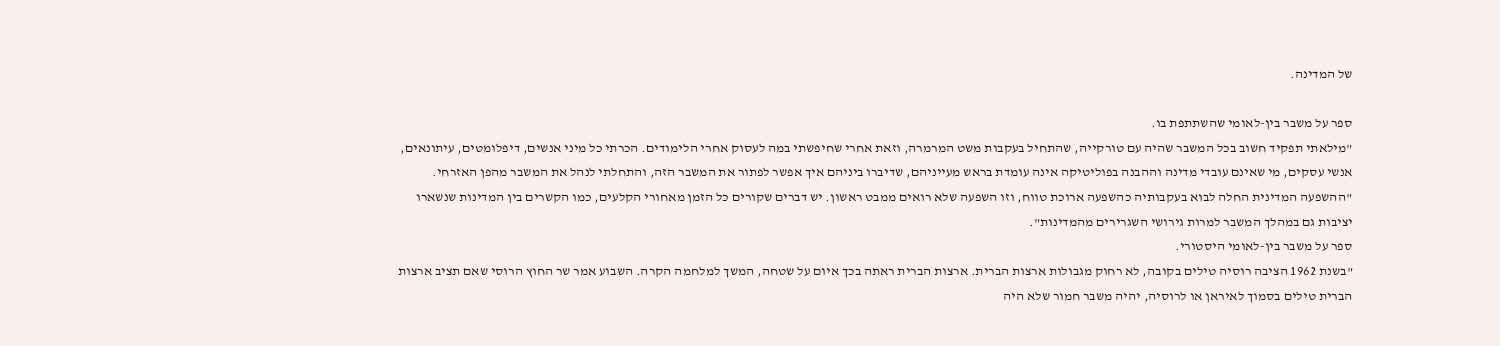של המדינה.

ספר על משבר בין-לאומי שהשתתפת בו.
"מילאתי תפקיד חשוב בכל המשבר שהיה עם טורקייה, שהתחיל בעקבות משט המרמרה, וזאת אחרי שחיפשתי במה לעסוק אחרי הלימודים. הכרתי כל מיני אנשים, דיפלומטים, עיתונאים, אנשי עסקים, מי שאינם עובדי מדינה וההבנה בפוליטיקה אינה עומדת בראש מעייניהם, שדיברו ביניהם איך אפשר לפתור את המשבר הזה, והתחלתי לנהל את המשבר מהפן האזרחי.
"ההשפעה המדינית החלה לבוא בעקבותיה כהשפעה ארוכת טווח, וזו השפעה שלא רואים ממבט ראשון. יש דברים שקורים כל הזמן מאחורי הקלעים, כמו הקשרים בין המדינות שנשארו יציבות גם במהלך המשבר למרות גירושי השגרירים מהמדינות".
ספר על משבר בין-לאומי היסטורי.
"בשנת 1962 הציבה רוסיה טילים בקובה, לא רחוק מגבולות ארצות הברית. ארצות הברית ראתה בכך איום על שטחה, המשך למלחמה הקרה. השבוע אמר שר החוץ הרוסי שאם תציב ארצות הברית טילים בסמוך לאיראן או לרוסיה, יהיה משבר חמור שלא היה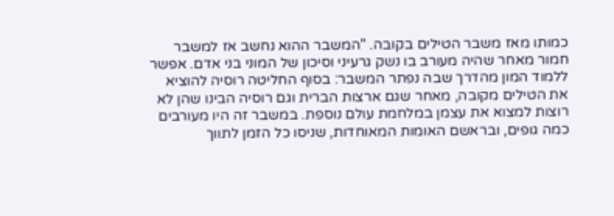כמותו מאז משבר הטילים בקובה. "המשבר ההוא נחשב אז למשבר חמור מאחר שהיה מעורב בו נשק גרעיני וסיכון של המוני בני אדם. אפשר ללמוד המון מהדרך שבה נפתר המשבר: בסוף החליטה רוסיה להוציא את הטילים מקובה, מאחר שגם ארצות הברית וגם רוסיה הבינו שהן לא רוצות למצוא את עצמן במלחמת עולם נוספת. במשבר זה היו מעורבים כמה גופים, ובראשם האומות המאוחדות, שניסו כל הזמן לתווך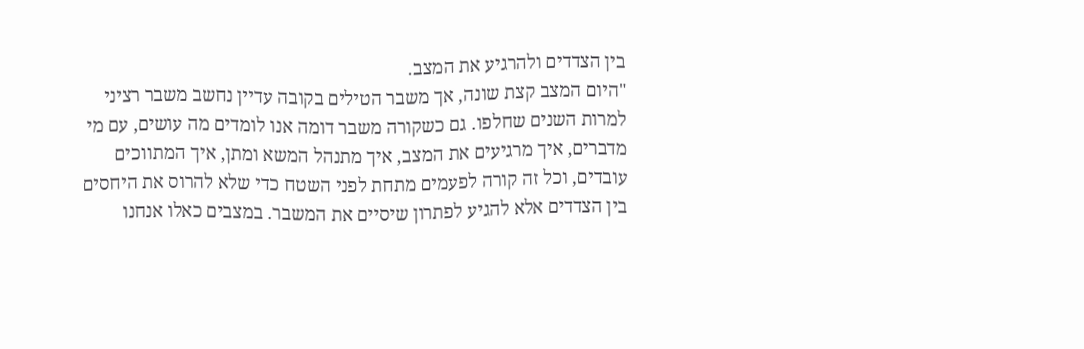בין הצדדים ולהרגיע את המצב.
"היום המצב קצת שונה, אך משבר הטילים בקובה עדיין נחשב משבר רציני למרות השנים שחלפו. גם כשקורה משבר דומה אנו לומדים מה עושים, עם מי מדברים, איך מרגיעים את המצב, איך מתנהל המשא ומתן, איך המתווכים עובדים, וכל זה קורה לפעמים מתחת לפני השטח כדי שלא להרוס את היחסים בין הצדדים אלא להגיע לפתרון שיסיים את המשבר. במצבים כאלו אנחנו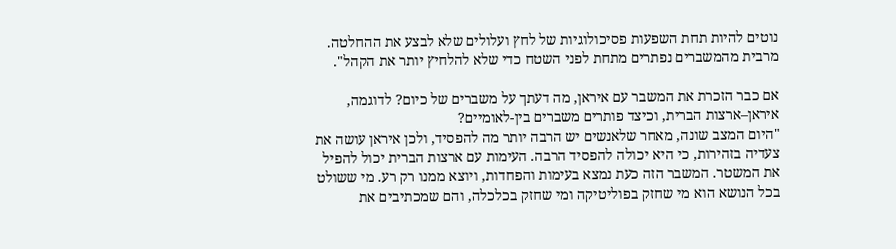נוטים להיות תחת השפעות פסיכולוגיות של לחץ ועלולים שלא לבצע את ההחלטה. מרבית מהמשברים נפתרים מתחת לפני השטח כדי שלא להלחיץ יותר את הקהל".

אם כבר הזכרת את המשבר עם איראן, מה דעתך על משברים של כיום? לדוגמה, איראן–ארצות הברית, וכיצד פותרים משברים בין-לאומיים?
"היום המצב שונה, מאחר שלאנשים יש הרבה יותר מה להפסיד, ולכן איראן עושה את צעדיה בזהירות, כי היא יכולה להפסיד הרבה. העימות עם ארצות הברית יכול להפיל את המשטר. המשבר הזה כעת נמצא בעימות והפחדות, ויוצא ממנו רק רע. מי ששולט בכל הנושא הוא מי שחזק בפוליטיקה ומי שחזק בכלכלה, והם שמכתיבים את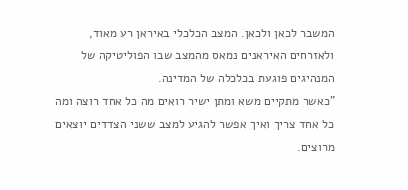המשבר לכאן ולכאן. המצב הכלכלי באיראן רע מאוד, ולאזרחים האיראנים נמאס מהמצב שבו הפוליטיקה של המנהיגים פוגעת בכלכלה של המדינה.
"כאשר מתקיים משא ומתן ישיר רואים מה כל אחד רוצה ומה כל אחד צריך ואיך אפשר להגיע למצב ששני הצדדים יוצאים מרוצים.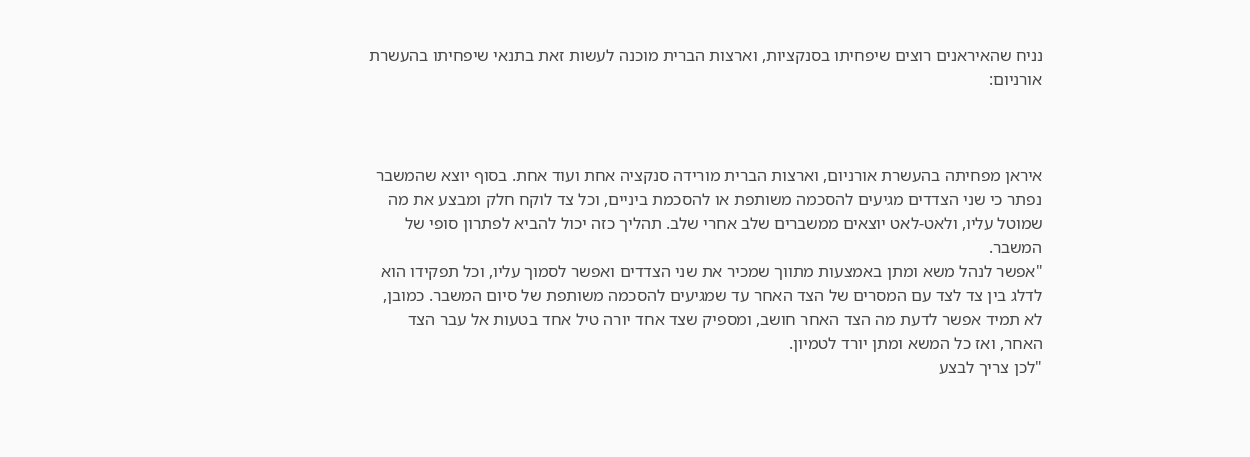נניח שהאיראנים רוצים שיפחיתו בסנקציות, וארצות הברית מוכנה לעשות זאת בתנאי שיפחיתו בהעשרת אורניום:



איראן מפחיתה בהעשרת אורניום, וארצות הברית מורידה סנקציה אחת ועוד אחת. בסוף יוצא שהמשבר נפתר כי שני הצדדים מגיעים להסכמה משותפת או להסכמת ביניים, וכל צד לוקח חלק ומבצע את מה שמוטל עליו, ולאט-לאט יוצאים ממשברים שלב אחרי שלב. תהליך כזה יכול להביא לפתרון סופי של המשבר.
"אפשר לנהל משא ומתן באמצעות מתווך שמכיר את שני הצדדים ואפשר לסמוך עליו, וכל תפקידו הוא לדלג בין צד לצד עם המסרים של הצד האחר עד שמגיעים להסכמה משותפת של סיום המשבר. כמובן, לא תמיד אפשר לדעת מה הצד האחר חושב, ומספיק שצד אחד יורה טיל אחד בטעות אל עבר הצד האחר, ואז כל המשא ומתן יורד לטמיון.
"לכן צריך לבצע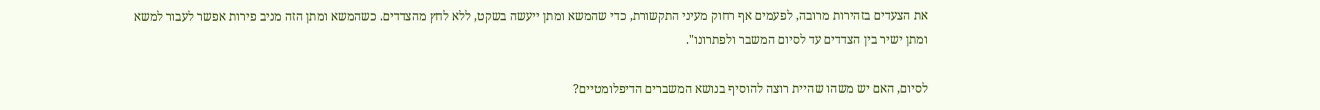את הצעדים בזהירות מרובה, לפעמים אף רחוק מעיני התקשורת, כדי שהמשא ומתן ייעשה בשקט, ללא לחץ מהצדדים. כשהמשא ומתן הזה מניב פירות אפשר לעבור למשא ומתן ישיר בין הצדדים עד לסיום המשבר ולפתרונו".

לסיום, האם יש משהו שהיית רוצה להוסיף בנושא המשברים הדיפלומטיים?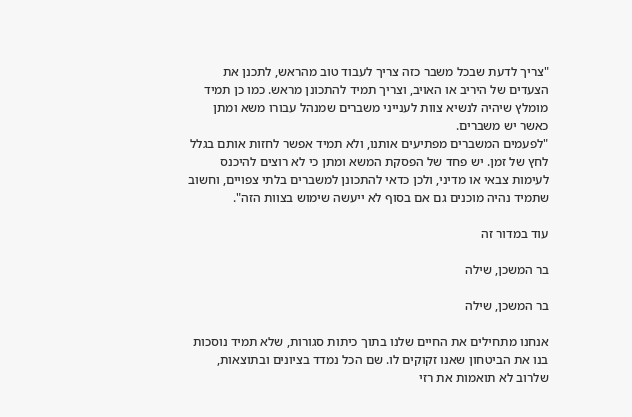"צריך לדעת שבכל משבר כזה צריך לעבוד טוב מהראש, לתכנן את הצעדים של היריב או האויב, וצריך תמיד להתכונן מראש. כמו כן תמיד מומלץ שיהיה לנשיא צוות לענייני משברים שמנהל עבורו משא ומתן כאשר יש משברים.
"לפעמים המשברים מפתיעים אותנו, ולא תמיד אפשר לחזות אותם בגלל לחץ של זמן. יש פחד של הפסקת המשא ומתן כי לא רוצים להיכנס לעימות צבאי או מדיני, ולכן כדאי להתכונן למשברים בלתי צפויים, וחשוב שתמיד נהיה מוכנים גם אם בסוף לא ייעשה שימוש בצוות הזה".

עוד במדור זה

בר המשכן, שילה

בר המשכן, שילה

אנחנו מתחילים את החיים שלנו בתוך כיתות סגורות, שלא תמיד נוסכות בנו את הביטחון שאנו זקוקים לו. שם הכל נמדד בציונים ובתוצאות, שלרוב לא תואמות את רזי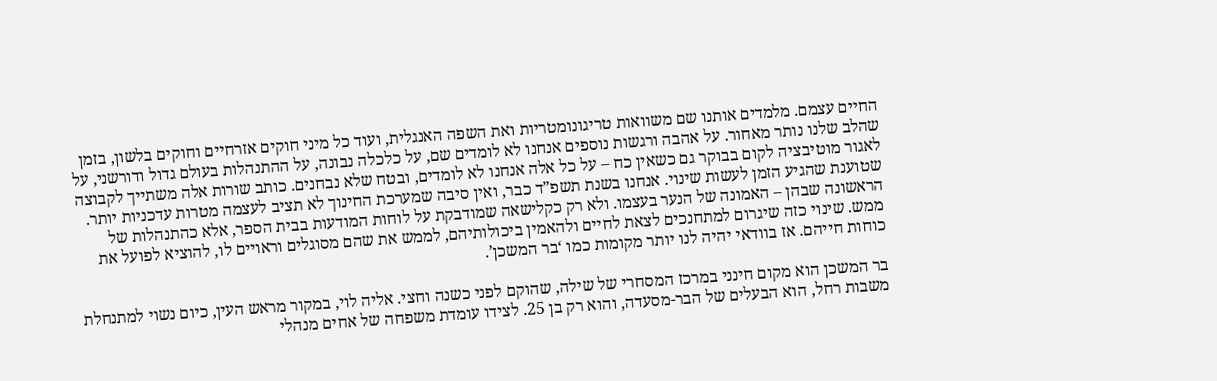החיים עצמם. מלמדים אותנו שם משוואות טריגונומטריות ואת השפה האנגלית, ועוד כל מיני חוקים אזרחיים וחוקים בלשון, בזמן שהלב שלנו נותר מאחור. על אהבה ורגשות נוספים אנחנו לא לומדים שם, על כלכלה נבונה, על ההתנהלות בעולם גדול ודורשני, על לאגור מוטיבציה לקום בבוקר גם כשאין כח – על כל אלה אנחנו לא לומדים, ובטח שלא נבחנים. כותב שורות אלה משתייך לקבוצה שטוענת שהגיע הזמן לעשות שינוי. אנחנו בשנת תשפ”ד כבר, ואין סיבה שמערכת החינוך לא תציב לעצמה מטרות עדכניות יותר. הראשונה שבהן – האמונה של הנער בעצמו. ולא רק כקלישאה שמודבקת על לוחות המודעות בבית הספר, אלא כהתנהלות של ממש. שינוי כזה שיגרום למתחנכים לצאת לחיים ולהאמין ביכולותיהם, לממש את שהם מסוגלים וראויים לו, להוציא לפועל את כוחות חייהם. אז בוודאי יהיה לנו יותר מקומות כמו ‘בר המשכן’.

בר המשכן הוא מקום חינני במרכז המסחרי של שילה, שהוקם לפני כשנה וחצי. אליה לוי, במקור מראש העין, כיום נשוי למתנחלת משבות רחל, הוא הבעלים של הבר-מסעדה, והוא רק בן 25. לצידו עומדת משפחה של אחים מנהלי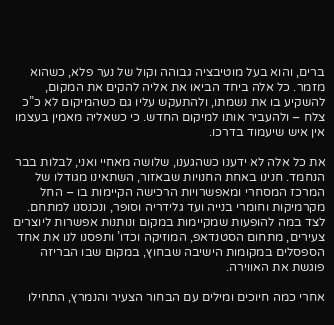ברים, והוא בעל מוטיבציה גבוהה וקול של נער פלא, כשהוא מזמר. כל אלה ביחד הביאו את אליה להקים את המקום, להשקיע בו את נשמתו, ולהתעקש עליו גם כשהמיקום לא כ”כ צלח – ולהעביר אותו למיקום החדש. כי כשאליה מאמין בעצמו אין איש שיעמוד בדרכו.

את כל אלה לא ידענו כשהגענו, שלושה מאחיי ואני, לבלות בבר הנחמד. חנינו באחת החנויות שבאזור, השתאינו מגודלו של המרכז המסחרי ומאפשרויות הרכישה הקיימות בו – החל מקרמיקות וחומרי בנייה ועד גלידריה וסופר, ונכנסנו למתחם. לצד במה להופעות שמקיימות במקום ונותנות אפשרות ליוצרים צעירים, מתחום הסטנדאפ, המוזיקה וכדו’ ותפסנו לנו את אחד הספסלים במקומות הישיבה שבחוץ, במקום שבו הבריזה פוגשת את האווירה.

אחרי כמה חיוכים ומילים עם הבחור הצעיר והנמרץ, התחילו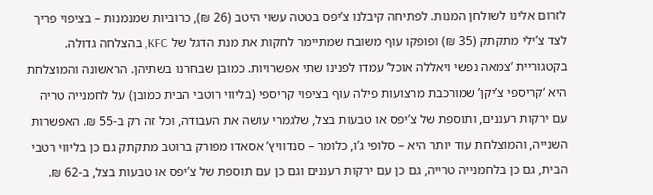לזרום אלינו לשולחן המנות. לפתיחה קיבלנו צ’יפס בטטה עשוי היטב (26 ₪), כרוביות שמנמנות – בציפוי פריך לצד צ’ילי מתקתק (35 ₪) ופופקו עוף משובח שמתיימר לחקות את מנת הדגל של KFC, בהצלחה גדולה. בקטגוריית ‘צמאה נפשי ויאללה אוכל’ עמדו לפנינו שתי אפשרויות. כמובן שבחרנו בשתיהן. הראשונה והמוצלחת היא ‘קריספי צ’יקן’ שמורכבת מרצועות פילה עוף בציפוי קריספי (בליווי רוטבי הבית כמובן) על לחמנייה טריה עם ירקות רעננים, ותוספת של צ’יפס או טבעות בצל, שלגמרי עושה את העבודה, וכל זה רק ב-55 ₪. האפשרות השנייה, והמוצלחת עוד יותר היא – סלופי ג’ו, כלומר – סנדוויץ’ אסאדו מפורק ברוטב מתקתק גם כן בליווי רטבי הבית, גם כן בלחמנייה טרייה, גם כן עם ירקות רעננים וגם כן עם תוספת של צ’יפס או טבעות בצל, ב-62 ₪.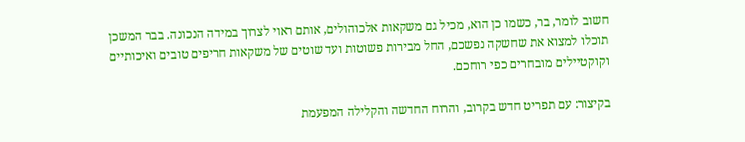חשוב לומר, בר, כשמו כן הוא, מכיל גם משקאות אלכוהולים, אותם ראוי לצרוך במידה הנכונה. בבר המשכן תוכלו למצוא את שחשקה נפשכם, החל מבירות פשוטות ועד שוטים של משקאות חריפים טובים ואיכותיים וקוקטיילים מובחרים כפי רוחכם.

בקיצור: עם תפריט חדש בקרוב, והרוח החדשה והקלילה המפעמת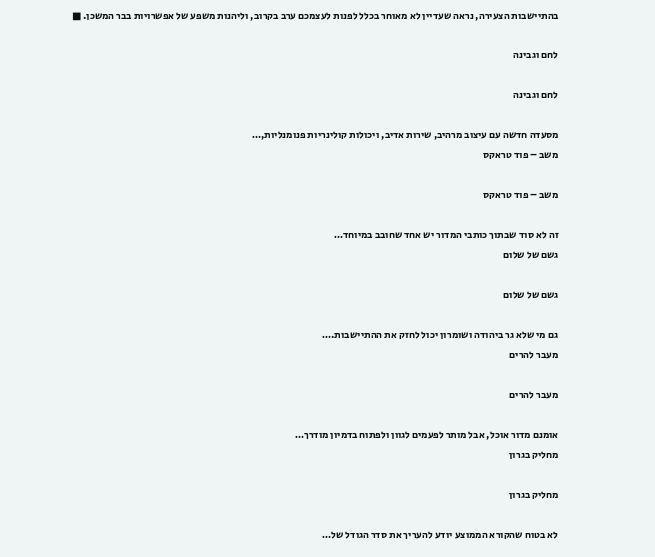בהתיישבות הצעירה, נראה שעדיין לא מאוחר בכלל לפנות לעצמכם ערב בקרוב, וליהנות משפע של אפשרויות בבר המשכן. ■

לחם וגבינה

לחם וגבינה

מסעדה חדשה עם עיצוב מרהיב, שירות אדיב, ויכולות קולינריות פנומנליות,…
משב – פוד טראקס

משב – פוד טראקס

זה לא סוד שבתוך כותבי המדור יש אחד שחובב במיוחד…
גשם של שלום

גשם של שלום

גם מי שלא גר ביהודה ושומרון יכול לחזק את ההתיישבות.…
מעבר להרים

מעבר להרים

אומנם מדור אוכל, אבל מותר לפעמים לגוון ולפתוח בדמיון מודרך…
מחליק בגרון

מחליק בגרון

לא בטוח שהקורא הממוצע יודע להעריך את סדר הגודל של…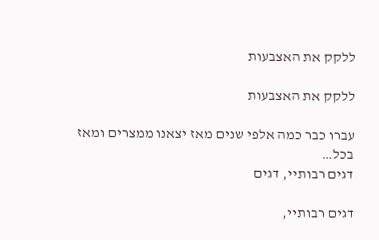ללקק את האצבעות

ללקק את האצבעות

עברו כבר כמה אלפי שנים מאז יצאנו ממצרים ומאז בכל…
דגים רבותיי, דגים

דגים רבותיי,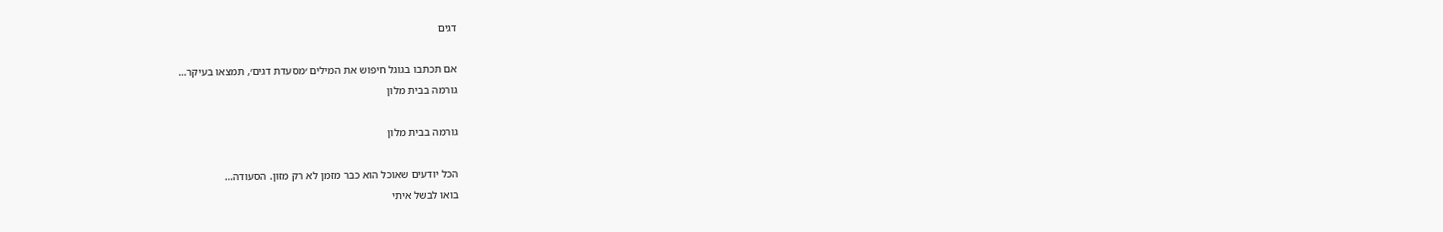דגים

אם תכתבו בגוגל חיפוש את המילים ׳מסעדת דגים׳, תמצאו בעיקר…
גורמה בבית מלון

גורמה בבית מלון

הכל יודעים שאוכל הוא כבר מזמן לא רק מזון. הסעודה…
בואו לבשל איתי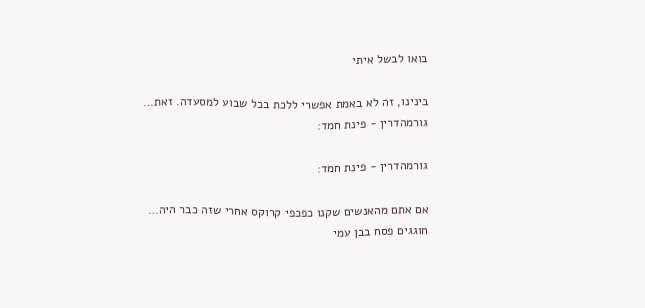בואו לבשל איתי

בינינו, זה לא באמת אפשרי ללכת בכל שבוע למסעדה. זאת…
גורמהדרין - פינת חמד:

גורמהדרין - פינת חמד:

אם אתם מהאנשים שקנו כפכפי קרוקס אחרי שזה כבר היה…
חוגגים פסח בבן עמי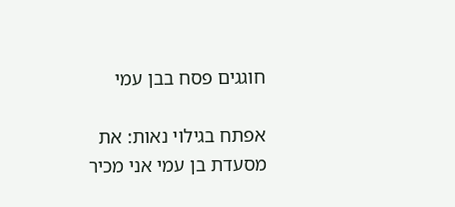חוגגים פסח בבן עמי

אפתח בגילוי נאות: את מסעדת בן עמי אני מכיר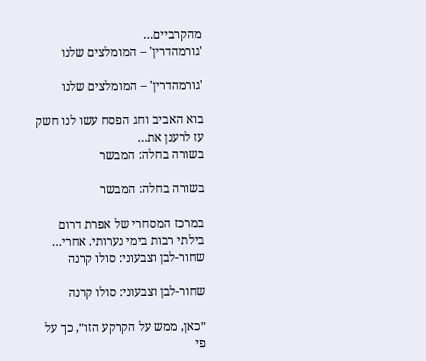מהקרביים…
'גורמהדרין' – המומלצים שלנו

'גורמהדרין' – המומלצים שלנו

בוא האביב וחג הפסח עשו לנו חשק עז לרענן את…
בשורה בחלה: המבשר

בשורה בחלה: המבשר

במרכז המסחרי של אפרת דרום בילתי רבות בימי נערותי. אחרי…
שחור-לבן וצבעוני: סולו קרנה

שחור-לבן וצבעוני: סולו קרנה

״כאן, ממש על הקרקע הזו״, כך על פי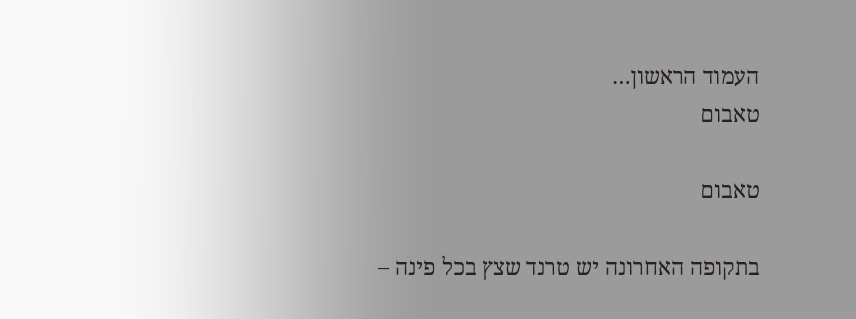העמוד הראשון…
טאבום

טאבום

בתקופה האחרונה יש טרנד שצץ בכל פינה –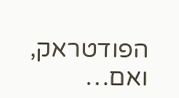הפודטראק, ואם…